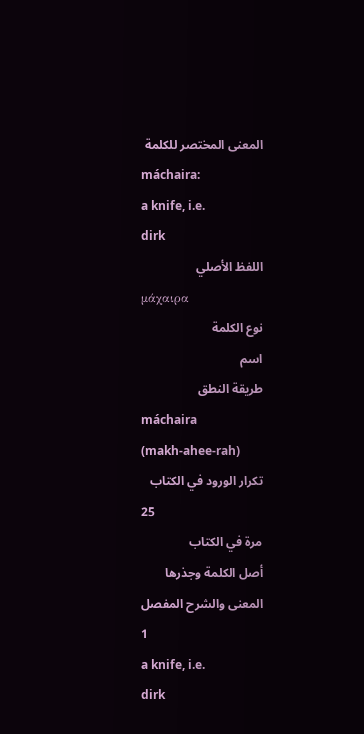المعنى المختصر للكلمة
máchaira:
a knife, i.e.
dirk
اللفظ الأصلي
μάχαιρα
نوع الكلمة
اسم
طريقة النطق
máchaira
(makh-ahee-rah)
تكرار الورود في الكتاب
25
مرة في الكتاب
أصل الكلمة وجذرها
المعنى والشرح المفصل
1
a knife, i.e.
dirk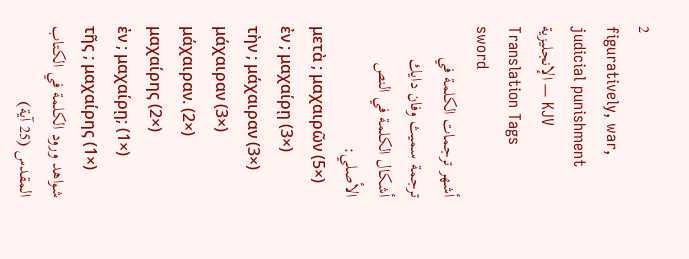2
figuratively, war, judicial punishment
الإنجليزية — KJV Translation Tags
sword
أشهر ترجمات الكلمة في ترجمة سميث وفان دايك
أشكال الكلمة في النص الأصلي:
μετὰ ; μαχαιρῶν (5×)
ἐν ; μαχαίρῃ (3×)
τὴν ; μάχαιραν (3×)
μάχαιραν (3×)
μάχαιραν. (2×)
μαχαίρης (2×)
ἐν ; μαχαίρῃ; (1×)
τῆς ; μαχαίρης (1×)
شواهد ورود الكلمة في الكتاب المقدس (25 آية)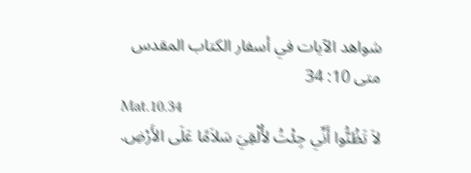شواهد الآيات في أسفار الكتاب المقدس
متى 10: 34
Mat.10.34
لاَ تَظُنُّوا أَنِّي جِئْتُ لأُلْقِيَ سَلاَمًا عَلَى الأَرْضِ.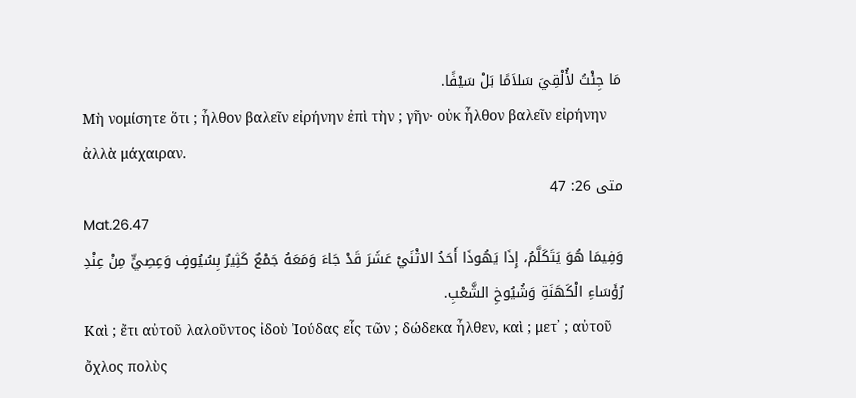مَا جِئْتُ لأُلْقِيَ سَلاَمًا بَلْ سَيْفًا.
Μὴ νομίσητε ὅτι ; ἦλθον βαλεῖν εἰρήνην ἐπὶ τὴν ; γῆν· οὐκ ἦλθον βαλεῖν εἰρήνην ἀλλὰ μάχαιραν.
متى 26: 47
Mat.26.47
وَفِيمَا هُوَ يَتَكَلَّمُ، إِذَا يَهُوذَا أَحَدُ الاثْنَيْ عَشَرَ قَدْ جَاءَ وَمَعَهُ جَمْعٌ كَثِيرٌ بِسُيُوفٍ وَعِصِيٍّ مِنْ عِنْدِ رُؤَسَاءِ الْكَهَنَةِ وَشُيُوخِ الشَّعْبِ.
Καὶ ; ἔτι αὐτοῦ λαλοῦντος ἰδοὺ Ἰούδας εἷς τῶν ; δώδεκα ἦλθεν, καὶ ; μετ᾽ ; αὐτοῦ ὄχλος πολὺς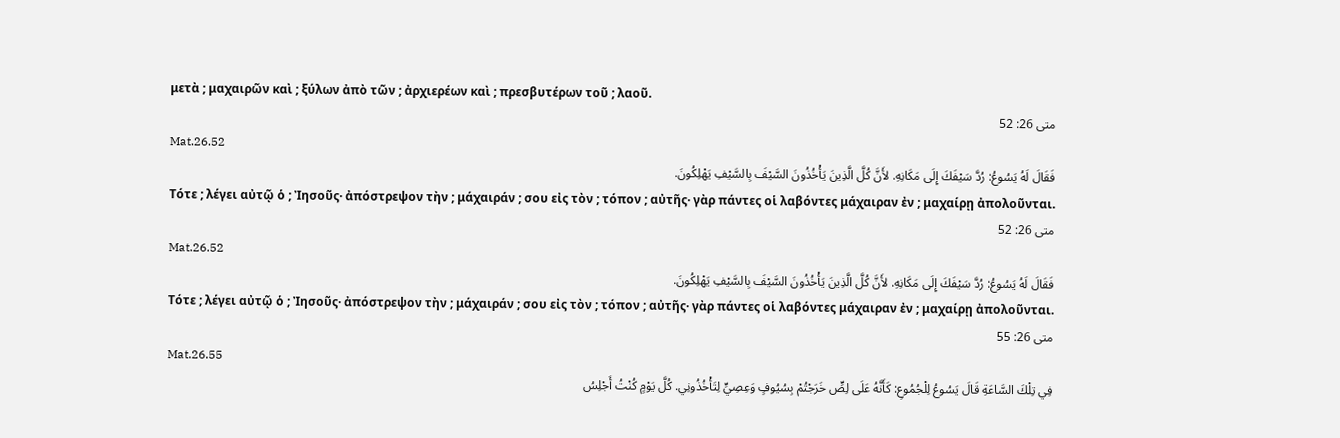μετὰ ; μαχαιρῶν καὶ ; ξύλων ἀπὸ τῶν ; ἀρχιερέων καὶ ; πρεσβυτέρων τοῦ ; λαοῦ.
متى 26: 52
Mat.26.52
فَقَالَ لَهُ يَسُوعُ: رُدَّ سَيْفَكَ إِلَى مَكَانِهِ. لأَنَّ كُلَّ الَّذِينَ يَأْخُذُونَ السَّيْفَ بِالسَّيْفِ يَهْلِكُونَ.
Τότε ; λέγει αὐτῷ ὁ ; Ἰησοῦς· ἀπόστρεψον τὴν ; μάχαιράν ; σου εἰς τὸν ; τόπον ; αὐτῆς· γὰρ πάντες οἱ λαβόντες μάχαιραν ἐν ; μαχαίρῃ ἀπολοῦνται.
متى 26: 52
Mat.26.52
فَقَالَ لَهُ يَسُوعُ: رُدَّ سَيْفَكَ إِلَى مَكَانِهِ. لأَنَّ كُلَّ الَّذِينَ يَأْخُذُونَ السَّيْفَ بِالسَّيْفِ يَهْلِكُونَ.
Τότε ; λέγει αὐτῷ ὁ ; Ἰησοῦς· ἀπόστρεψον τὴν ; μάχαιράν ; σου εἰς τὸν ; τόπον ; αὐτῆς· γὰρ πάντες οἱ λαβόντες μάχαιραν ἐν ; μαχαίρῃ ἀπολοῦνται.
متى 26: 55
Mat.26.55
فِي تِلْكَ السَّاعَةِ قَالَ يَسُوعُ لِلْجُمُوعِ: كَأَنَّهُ عَلَى لِصٍّ خَرَجْتُمْ بِسُيُوفٍ وَعِصِيٍّ لِتَأْخُذُونِي. كُلَّ يَوْمٍ كُنْتُ أَجْلِسُ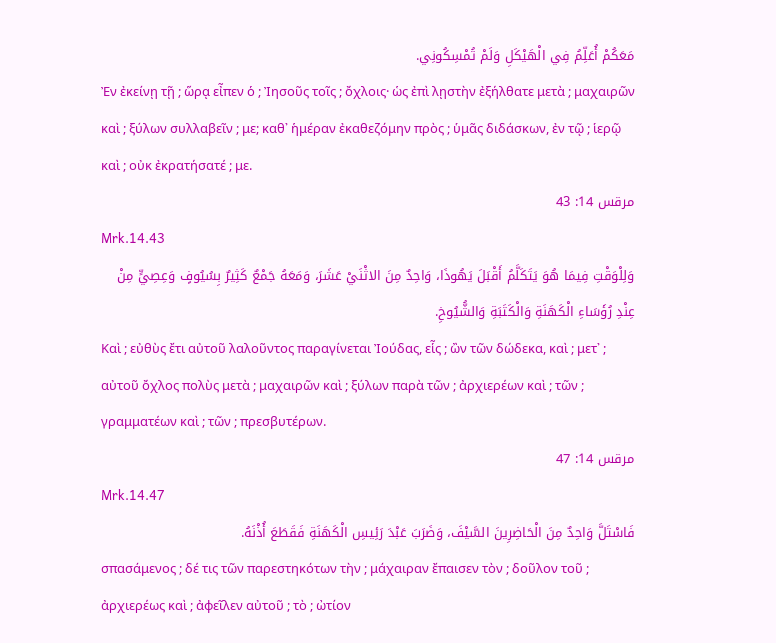مَعَكُمْ أُعَلِّمُ فِي الْهَيْكَلِ وَلَمْ تُمْسِكُونِي.
Ἐν ἐκείνῃ τῇ ; ὥρᾳ εἶπεν ὁ ; Ἰησοῦς τοῖς ; ὄχλοις· ὡς ἐπὶ λῃστὴν ἐξήλθατε μετὰ ; μαχαιρῶν καὶ ; ξύλων συλλαβεῖν ; με; καθ᾽ ἡμέραν ἐκαθεζόμην πρὸς ; ὑμᾶς διδάσκων, ἐν τῷ ; ἱερῷ καὶ ; οὐκ ἐκρατήσατέ ; με.
مرقس 14: 43
Mrk.14.43
وَلِلْوَقْتِ فِيمَا هُوَ يَتَكَلَّمُ أَقْبَلَ يَهُوذَا، وَاحِدٌ مِنَ الاثْنَيْ عَشَرَ، وَمَعَهُ جَمْعٌ كَثِيرٌ بِسُيُوفٍ وَعِصِيٍّ مِنْ عِنْدِ رُؤَسَاءِ الْكَهَنَةِ وَالْكَتَبَةِ وَالشُّيُوخِ.
Καὶ ; εὐθὺς ἔτι αὐτοῦ λαλοῦντος παραγίνεται Ἰούδας, εἷς ; ὢν τῶν δώδεκα, καὶ ; μετ᾽ ; αὐτοῦ ὄχλος πολὺς μετὰ ; μαχαιρῶν καὶ ; ξύλων παρὰ τῶν ; ἀρχιερέων καὶ ; τῶν ; γραμματέων καὶ ; τῶν ; πρεσβυτέρων.
مرقس 14: 47
Mrk.14.47
فَاسْتَلَّ وَاحِدٌ مِنَ الْحَاضِرِينَ السَّيْفَ، وَضَرَبَ عَبْدَ رَئِيسِ الْكَهَنَةِ فَقَطَعَ أُذْنَهُ.
σπασάμενος ; δέ τις τῶν παρεστηκότων τὴν ; μάχαιραν ἔπαισεν τὸν ; δοῦλον τοῦ ; ἀρχιερέως καὶ ; ἀφεῖλεν αὐτοῦ ; τὸ ; ὠτίον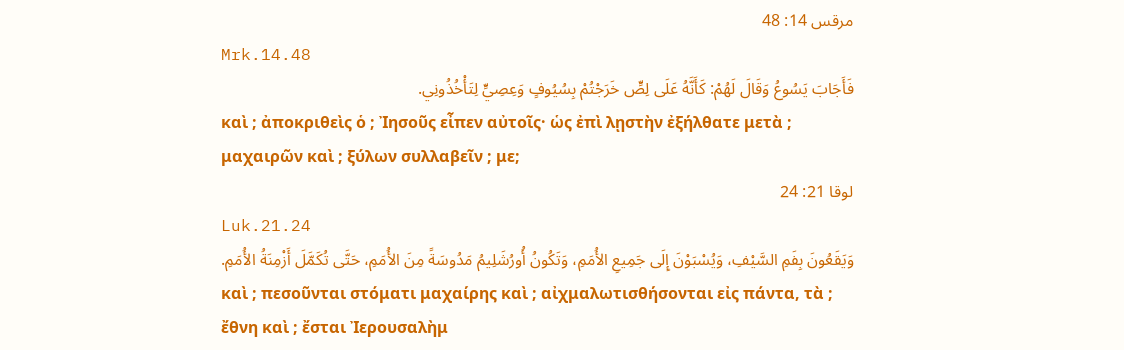مرقس 14: 48
Mrk.14.48
فَأَجَابَ يَسُوعُ وَقَالَ لَهُمْ: كَأَنَّهُ عَلَى لِصٍّ خَرَجْتُمْ بِسُيُوفٍ وَعِصِيٍّ لِتَأْخُذُونِي.
καὶ ; ἀποκριθεὶς ὁ ; Ἰησοῦς εἶπεν αὐτοῖς· ὡς ἐπὶ λῃστὴν ἐξήλθατε μετὰ ; μαχαιρῶν καὶ ; ξύλων συλλαβεῖν ; με;
لوقا 21: 24
Luk.21.24
وَيَقَعُونَ بِفَمِ السَّيْفِ، وَيُسْبَوْنَ إِلَى جَمِيعِ الأُمَمِ، وَتَكُونُ أُورُشَلِيمُ مَدُوسَةً مِنَ الأُمَمِ، حَتَّى تُكَمَّلَ أَزْمِنَةُ الأُمَمِ.
καὶ ; πεσοῦνται στόματι μαχαίρης καὶ ; αἰχμαλωτισθήσονται εἰς πάντα, τὰ ; ἔθνη καὶ ; ἔσται Ἰερουσαλὴμ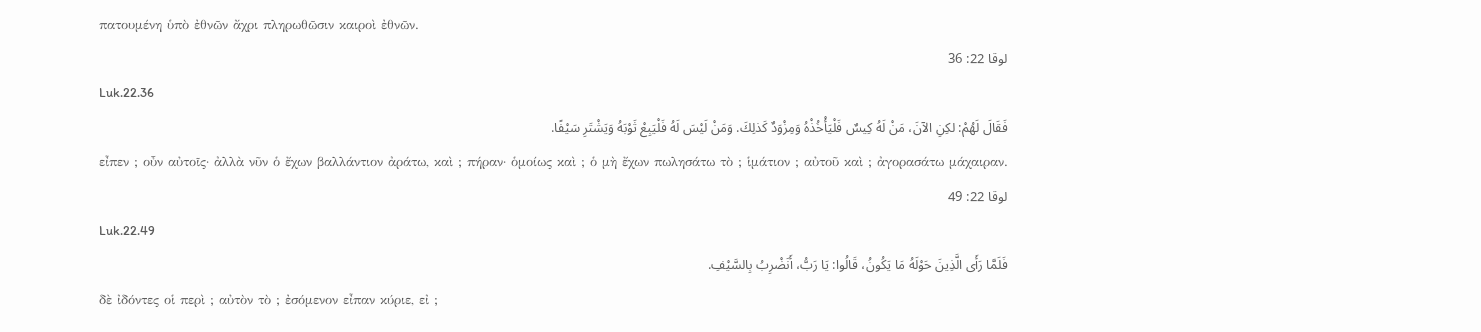πατουμένη ὑπὸ ἐθνῶν ἄχρι πληρωθῶσιν καιροὶ ἐθνῶν.
لوقا 22: 36
Luk.22.36
فَقَالَ لَهُمْ: لكِنِ الآنَ، مَنْ لَهُ كِيسٌ فَلْيَأْخُذْهُ وَمِزْوَدٌ كَذلِكَ. وَمَنْ لَيْسَ لَهُ فَلْيَبِعْ ثَوْبَهُ وَيَشْتَرِ سَيْفًا.
εἶπεν ; οὖν αὐτοῖς· ἀλλὰ νῦν ὁ ἔχων βαλλάντιον ἀράτω, καὶ ; πήραν· ὁμοίως καὶ ; ὁ μὴ ἔχων πωλησάτω τὸ ; ἱμάτιον ; αὐτοῦ καὶ ; ἀγορασάτω μάχαιραν.
لوقا 22: 49
Luk.22.49
فَلَمَّا رَأَى الَّذِينَ حَوْلَهُ مَا يَكُونُ، قَالُوا: يَا رَبُّ، أَنَضْرِبُ بِالسَّيْفِ.
δὲ ἰδόντες οἱ περὶ ; αὐτὸν τὸ ; ἐσόμενον εἶπαν κύριε, εἰ ;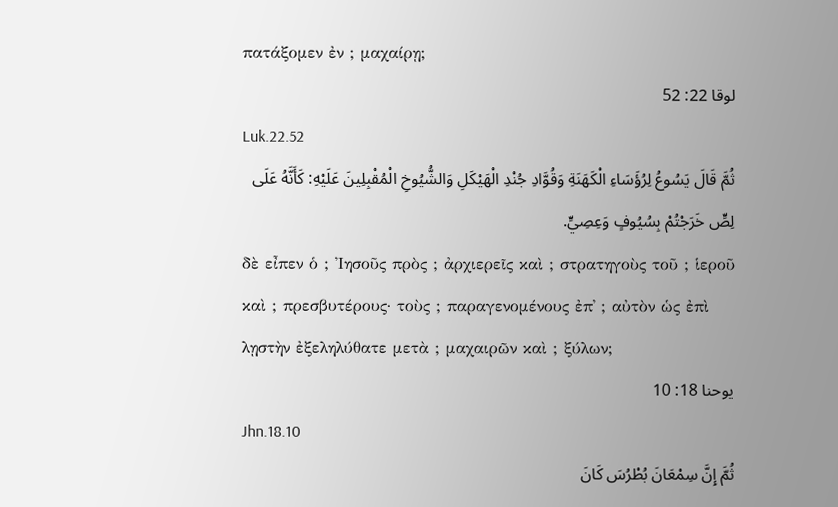πατάξομεν ἐν ; μαχαίρῃ;
لوقا 22: 52
Luk.22.52
ثُمَّ قَالَ يَسُوعُ لِرُؤَسَاءِ الْكَهَنَةِ وَقُوَّادِ جُنْدِ الْهَيْكَلِ وَالشُّيُوخِ الْمُقْبِلِينَ عَلَيْهِ: كَأَنَّهُ عَلَى لِصٍّ خَرَجْتُمْ بِسُيُوفٍ وَعِصِيٍّ.
δὲ εἶπεν ὁ ; Ἰησοῦς πρὸς ; ἀρχιερεῖς καὶ ; στρατηγοὺς τοῦ ; ἱεροῦ καὶ ; πρεσβυτέρους· τοὺς ; παραγενομένους ἐπ᾽ ; αὐτὸν ὡς ἐπὶ λῃστὴν ἐξεληλύθατε μετὰ ; μαχαιρῶν καὶ ; ξύλων;
يوحنا 18: 10
Jhn.18.10
ثُمَّ إِنَّ سِمْعَانَ بُطْرُسَ كَانَ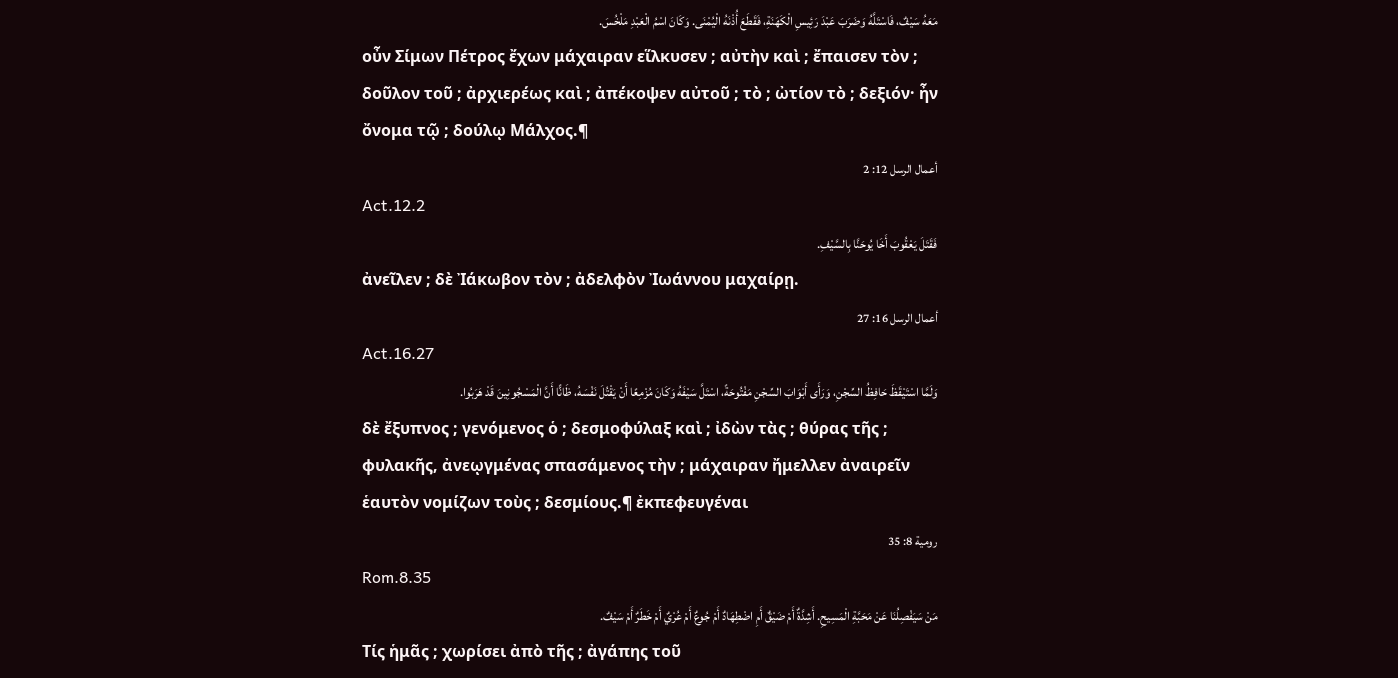مَعَهُ سَيْفٌ، فَاسْتَلَّهُ وَضَرَبَ عَبْدَ رَئِيسِ الْكَهَنَةِ، فَقَطَعَ أُذْنَهُ الْيُمْنَى. وَكَانَ اسْمُ الْعَبْدِ مَلْخُسَ.
οὖν Σίμων Πέτρος ἔχων μάχαιραν εἵλκυσεν ; αὐτὴν καὶ ; ἔπαισεν τὸν ; δοῦλον τοῦ ; ἀρχιερέως καὶ ; ἀπέκοψεν αὐτοῦ ; τὸ ; ὠτίον τὸ ; δεξιόν· ἦν ὄνομα τῷ ; δούλῳ Μάλχος.¶
أعمال الرسل 12: 2
Act.12.2
فَقَتَلَ يَعْقُوبَ أَخَا يُوحَنَّا بِالسَّيْفِ.
ἀνεῖλεν ; δὲ Ἰάκωβον τὸν ; ἀδελφὸν Ἰωάννου μαχαίρῃ.
أعمال الرسل 16: 27
Act.16.27
وَلَمَّا اسْتَيْقَظَ حَافِظُ السِّجْنِ، وَرَأَى أَبْوَابَ السِّجْنِ مَفْتُوحَةً، اسْتَلَّ سَيْفَهُ وَكَانَ مُزْمِعًا أَنْ يَقْتُلَ نَفْسَهُ، ظَانًّا أَنَّ الْمَسْجُونِينَ قَدْ هَرَبُوا.
δὲ ἔξυπνος ; γενόμενος ὁ ; δεσμοφύλαξ καὶ ; ἰδὼν τὰς ; θύρας τῆς ; φυλακῆς, ἀνεῳγμένας σπασάμενος τὴν ; μάχαιραν ἤμελλεν ἀναιρεῖν ἑαυτὸν νομίζων τοὺς ; δεσμίους.¶ ἐκπεφευγέναι
رومية 8: 35
Rom.8.35
مَنْ سَيَفْصِلُنَا عَنْ مَحَبَّةِ الْمَسِيحِ. أَشِدَّةٌ أَمْ ضَيْقٌ أَمِ اضْطِهَادٌ أَمْ جُوعٌ أَمْ عُرْيٌ أَمْ خَطَرٌ أَمْ سَيْفٌ.
Τίς ἡμᾶς ; χωρίσει ἀπὸ τῆς ; ἀγάπης τοῦ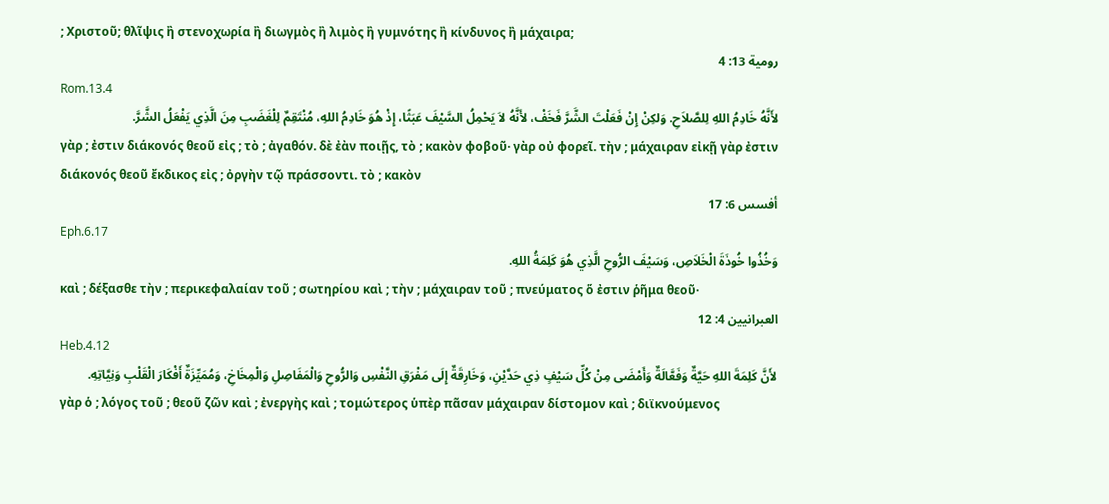; Χριστοῦ; θλῖψις ἢ στενοχωρία ἢ διωγμὸς ἢ λιμὸς ἢ γυμνότης ἢ κίνδυνος ἢ μάχαιρα;
رومية 13: 4
Rom.13.4
لأَنَّهُ خَادِمُ اللهِ لِلصَّلاَحِ. وَلكِنْ إِنْ فَعَلْتَ الشَّرَّ فَخَفْ، لأَنَّهُ لاَ يَحْمِلُ السَّيْفَ عَبَثًا، إِذْ هُوَ خَادِمُ اللهِ، مُنْتَقِمٌ لِلْغَضَبِ مِنَ الَّذِي يَفْعَلُ الشَّرَّ.
γὰρ ; ἐστιν διάκονός θεοῦ εἰς ; τὸ ; ἀγαθόν. δὲ ἐὰν ποιῇς, τὸ ; κακὸν φοβοῦ· γὰρ οὐ φορεῖ. τὴν ; μάχαιραν εἰκῇ γὰρ ἐστιν διάκονός θεοῦ ἔκδικος εἰς ; ὀργὴν τῷ πράσσοντι. τὸ ; κακὸν
أفسس 6: 17
Eph.6.17
وَخُذُوا خُوذَةَ الْخَلاَصِ، وَسَيْفَ الرُّوحِ الَّذِي هُوَ كَلِمَةُ اللهِ.
καὶ ; δέξασθε τὴν ; περικεφαλαίαν τοῦ ; σωτηρίου καὶ ; τὴν ; μάχαιραν τοῦ ; πνεύματος ὅ ἐστιν ῥῆμα θεοῦ·
العبرانيين 4: 12
Heb.4.12
لأَنَّ كَلِمَةَ اللهِ حَيَّةٌ وَفَعَّالَةٌ وَأَمْضَى مِنْ كُلِّ سَيْفٍ ذِي حَدَّيْنِ، وَخَارِقَةٌ إِلَى مَفْرَقِ النَّفْسِ وَالرُّوحِ وَالْمَفَاصِلِ وَالْمِخَاخِ، وَمُمَيِّزَةٌ أَفْكَارَ الْقَلْبِ وَنِيَّاتِهِ.
γὰρ ὁ ; λόγος τοῦ ; θεοῦ ζῶν καὶ ; ἐνεργὴς καὶ ; τομώτερος ὑπὲρ πᾶσαν μάχαιραν δίστομον καὶ ; διϊκνούμενος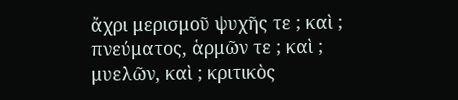ἄχρι μερισμοῦ ψυχῆς τε ; καὶ ; πνεύματος, ἁρμῶν τε ; καὶ ; μυελῶν, καὶ ; κριτικὸς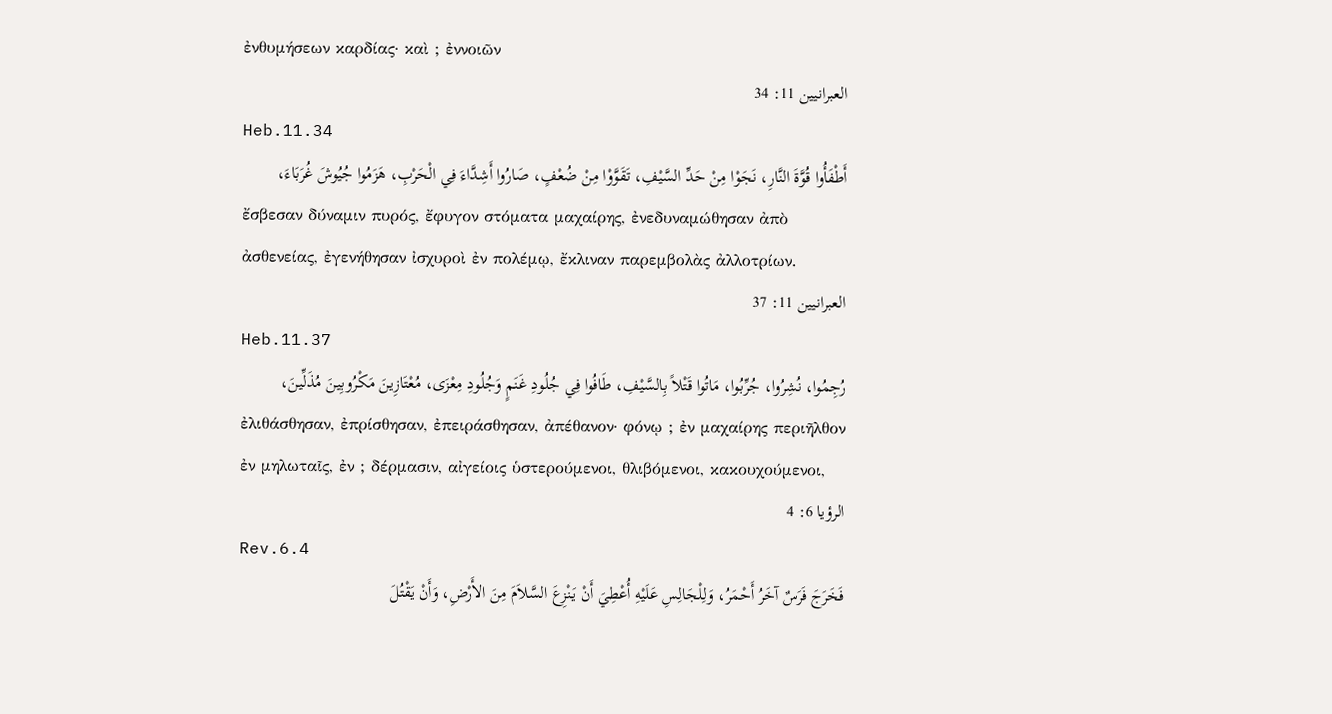ἐνθυμήσεων καρδίας· καὶ ; ἐννοιῶν
العبرانيين 11: 34
Heb.11.34
أَطْفَأُوا قُوَّةَ النَّارِ، نَجَوْا مِنْ حَدِّ السَّيْفِ، تَقَوَّوْا مِنْ ضُعْفٍ، صَارُوا أَشِدَّاءَ فِي الْحَرْبِ، هَزَمُوا جُيُوشَ غُرَبَاءَ،
ἔσβεσαν δύναμιν πυρός, ἔφυγον στόματα μαχαίρης, ἐνεδυναμώθησαν ἀπὸ ἀσθενείας, ἐγενήθησαν ἰσχυροὶ ἐν πολέμῳ, ἔκλιναν παρεμβολὰς ἀλλοτρίων.
العبرانيين 11: 37
Heb.11.37
رُجِمُوا، نُشِرُوا، جُرِّبُوا، مَاتُوا قَتْلاً بِالسَّيْفِ، طَافُوا فِي جُلُودِ غَنَمٍ وَجُلُودِ مِعْزَى، مُعْتَازِينَ مَكْرُوبِينَ مُذَلِّينَ،
ἐλιθάσθησαν, ἐπρίσθησαν, ἐπειράσθησαν, ἀπέθανον· φόνῳ ; ἐν μαχαίρης περιῆλθον ἐν μηλωταῖς, ἐν ; δέρμασιν, αἰγείοις ὑστερούμενοι, θλιβόμενοι, κακουχούμενοι,
الرؤيا 6: 4
Rev.6.4
فَخَرَجَ فَرَسٌ آخَرُ أَحْمَرُ، وَلِلْجَالِسِ عَلَيْهِ أُعْطِيَ أَنْ يَنْزِعَ السَّلاَمَ مِنَ الأَرْضِ، وَأَنْ يَقْتُلَ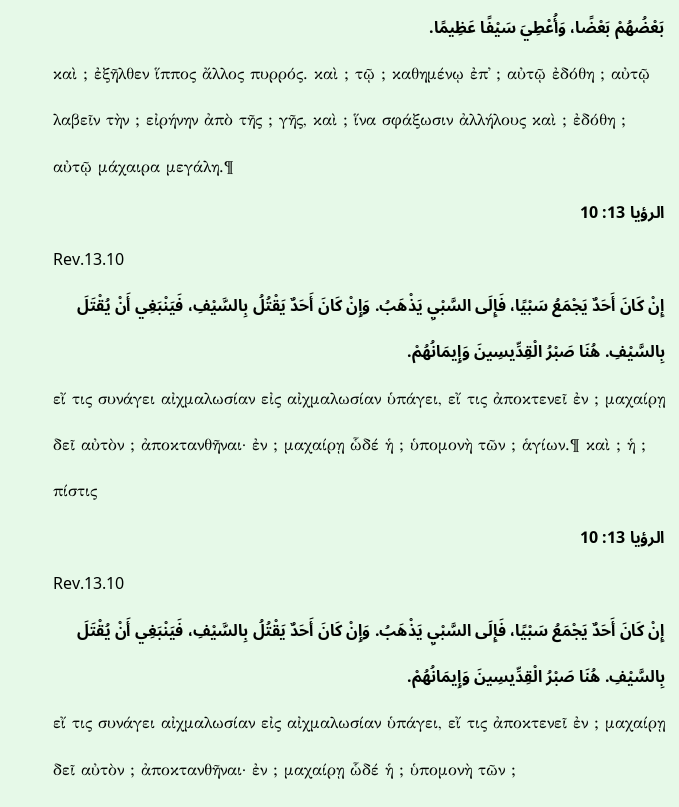بَعْضُهُمْ بَعْضًا، وَأُعْطِيَ سَيْفًا عَظِيمًا.
καὶ ; ἐξῆλθεν ἵππος ἄλλος πυρρός. καὶ ; τῷ ; καθημένῳ ἐπ᾽ ; αὐτῷ ἐδόθη ; αὐτῷ λαβεῖν τὴν ; εἰρήνην ἀπὸ τῆς ; γῆς, καὶ ; ἵνα σφάξωσιν ἀλλήλους καὶ ; ἐδόθη ; αὐτῷ μάχαιρα μεγάλη.¶
الرؤيا 13: 10
Rev.13.10
إِنْ كَانَ أَحَدٌ يَجْمَعُ سَبْيًا، فَإِلَى السَّبْيِ يَذْهَبُ. وَإِنْ كَانَ أَحَدٌ يَقْتُلُ بِالسَّيْفِ، فَيَنْبَغِي أَنْ يُقْتَلَ بِالسَّيْفِ. هُنَا صَبْرُ الْقِدِّيسِينَ وَإِيمَانُهُمْ.
εἴ τις συνάγει αἰχμαλωσίαν εἰς αἰχμαλωσίαν ὑπάγει, εἴ τις ἀποκτενεῖ ἐν ; μαχαίρῃ δεῖ αὐτὸν ; ἀποκτανθῆναι· ἐν ; μαχαίρῃ ὧδέ ἡ ; ὑπομονὴ τῶν ; ἁγίων.¶ καὶ ; ἡ ; πίστις
الرؤيا 13: 10
Rev.13.10
إِنْ كَانَ أَحَدٌ يَجْمَعُ سَبْيًا، فَإِلَى السَّبْيِ يَذْهَبُ. وَإِنْ كَانَ أَحَدٌ يَقْتُلُ بِالسَّيْفِ، فَيَنْبَغِي أَنْ يُقْتَلَ بِالسَّيْفِ. هُنَا صَبْرُ الْقِدِّيسِينَ وَإِيمَانُهُمْ.
εἴ τις συνάγει αἰχμαλωσίαν εἰς αἰχμαλωσίαν ὑπάγει, εἴ τις ἀποκτενεῖ ἐν ; μαχαίρῃ δεῖ αὐτὸν ; ἀποκτανθῆναι· ἐν ; μαχαίρῃ ὧδέ ἡ ; ὑπομονὴ τῶν ;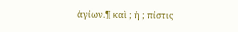ἁγίων.¶ καὶ ; ἡ ; πίστις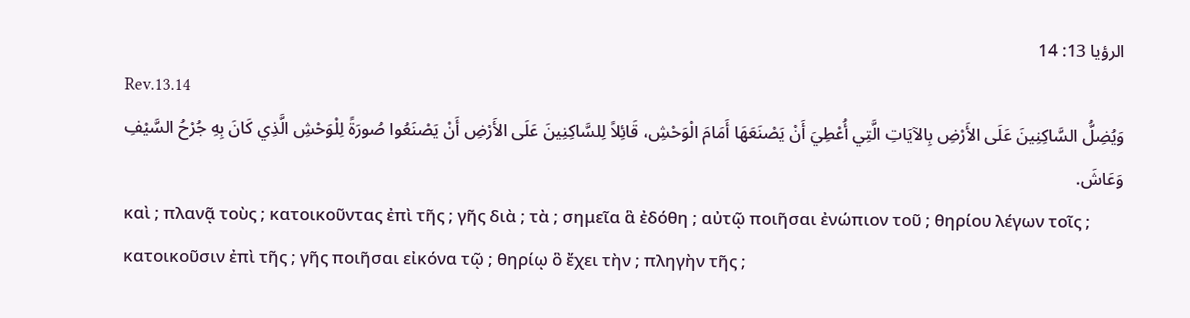الرؤيا 13: 14
Rev.13.14
وَيُضِلُّ السَّاكِنِينَ عَلَى الأَرْضِ بِالآيَاتِ الَّتِي أُعْطِيَ أَنْ يَصْنَعَهَا أَمَامَ الْوَحْشِ، قَائِلاً لِلسَّاكِنِينَ عَلَى الأَرْضِ أَنْ يَصْنَعُوا صُورَةً لِلْوَحْشِ الَّذِي كَانَ بِهِ جُرْحُ السَّيْفِ وَعَاشَ.
καὶ ; πλανᾷ τοὺς ; κατοικοῦντας ἐπὶ τῆς ; γῆς διὰ ; τὰ ; σημεῖα ἃ ἐδόθη ; αὐτῷ ποιῆσαι ἐνώπιον τοῦ ; θηρίου λέγων τοῖς ; κατοικοῦσιν ἐπὶ τῆς ; γῆς ποιῆσαι εἰκόνα τῷ ; θηρίῳ ὃ ἔχει τὴν ; πληγὴν τῆς ;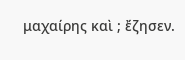μαχαίρης καὶ ; ἔζησεν.